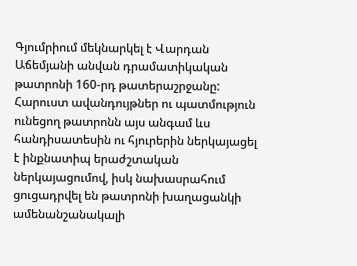Գյումրիում մեկնարկել է Վարդան Աճեմյանի անվան դրամատիկական թատրոնի 160-րդ թատերաշրջանը: Հարուստ ավանդույթներ ու պատմություն ունեցող թատրոնն այս անգամ ևս հանդիսատեսին ու հյուրերին ներկայացել է ինքնատիպ երաժշտական ներկայացումով, իսկ նախասրահում ցուցադրվել են թատրոնի խաղացանկի ամենանշանակալի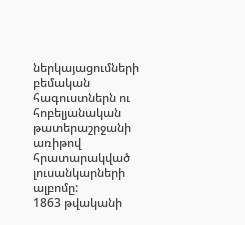ներկայացումների բեմական հագուստներն ու հոբելյանական թատերաշրջանի առիթով հրատարակված լուսանկարների ալբոմը:
1863 թվականի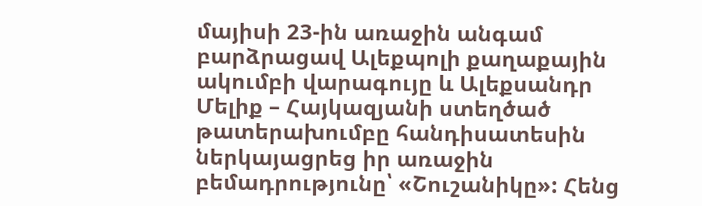մայիսի 23-ին առաջին անգամ բարձրացավ Ալեքպոլի քաղաքային ակումբի վարագույը և Ալեքսանդր Մելիք – Հայկազյանի ստեղծած թատերախումբը հանդիսատեսին ներկայացրեց իր առաջին բեմադրությունը՝ «Շուշանիկը»: Հենց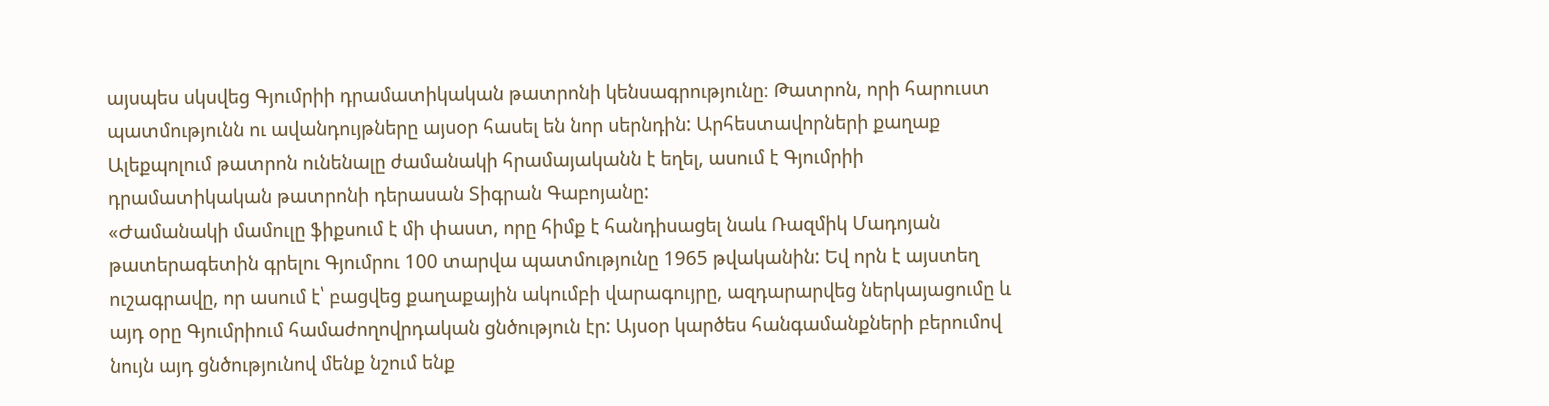այսպես սկսվեց Գյումրիի դրամատիկական թատրոնի կենսագրությունը։ Թատրոն, որի հարուստ պատմությունն ու ավանդույթները այսօր հասել են նոր սերնդին: Արհեստավորների քաղաք Ալեքպոլում թատրոն ունենալը ժամանակի հրամայականն է եղել, ասում է Գյումրիի դրամատիկական թատրոնի դերասան Տիգրան Գաբոյանը:
«Ժամանակի մամուլը ֆիքսում է մի փաստ, որը հիմք է հանդիսացել նաև Ռազմիկ Մադոյան թատերագետին գրելու Գյումրու 100 տարվա պատմությունը 1965 թվականին: Եվ որն է այստեղ ուշագրավը, որ ասում է՝ բացվեց քաղաքային ակումբի վարագույրը, ազդարարվեց ներկայացումը և այդ օրը Գյումրիում համաժողովրդական ցնծություն էր: Այսօր կարծես հանգամանքների բերումով նույն այդ ցնծությունով մենք նշում ենք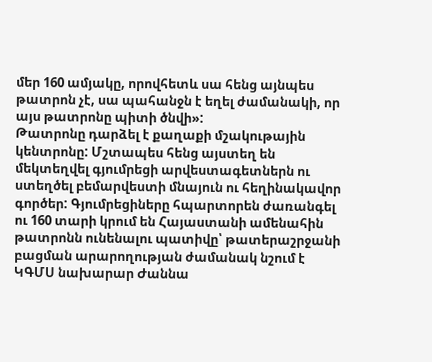մեր 160 ամյակը, որովհետև սա հենց այնպես թատրոն չէ, սա պահանջն է եղել ժամանակի, որ այս թատրոնը պիտի ծնվի»:
Թատրոնը դարձել է քաղաքի մշակութային կենտրոնը: Մշտապես հենց այստեղ են մեկտեղվել գյումրեցի արվեստագետներն ու ստեղծել բեմարվեստի մնայուն ու հեղինակավոր գործեր: Գյումրեցիները հպարտորեն ժառանգել ու 160 տարի կրում են Հայաստանի ամենահին թատրոնն ունենալու պատիվը՝ թատերաշրջանի բացման արարողության ժամանակ նշում է ԿԳՄՍ նախարար Ժաննա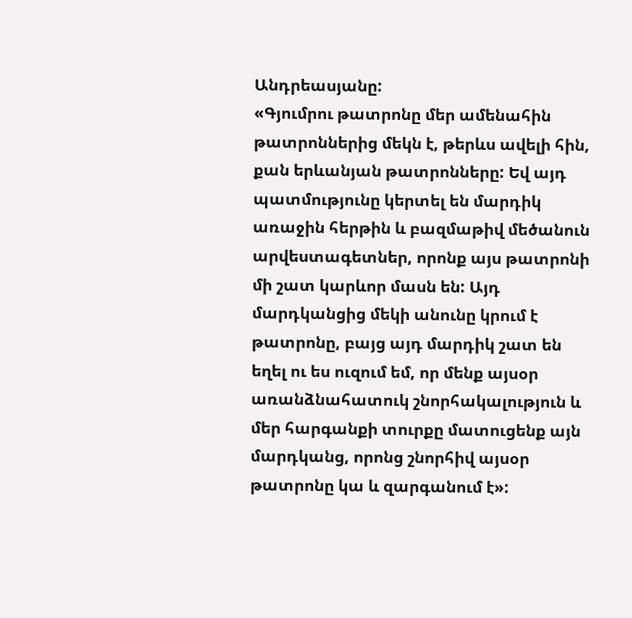Անդրեասյանը:
«Գյումրու թատրոնը մեր ամենահին թատրոններից մեկն է, թերևս ավելի հին, քան երևանյան թատրոնները: Եվ այդ պատմությունը կերտել են մարդիկ առաջին հերթին և բազմաթիվ մեծանուն արվեստագետներ, որոնք այս թատրոնի մի շատ կարևոր մասն են: Այդ մարդկանցից մեկի անունը կրում է թատրոնը, բայց այդ մարդիկ շատ են եղել ու ես ուզում եմ, որ մենք այսօր առանձնահատուկ շնորհակալություն և մեր հարգանքի տուրքը մատուցենք այն մարդկանց, որոնց շնորհիվ այսօր թատրոնը կա և զարգանում է»: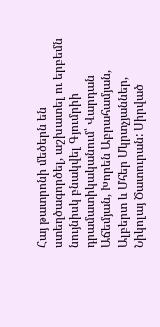Հայ թատրոնի մեծերն են ստեղծագործել, աշխատել ու երբեմն նույնիսկ բնակվել Գյումրիի դրամատիկականում՝ Վարդան Աճեմյան, Խորեն Աբրահամյան, Ալբերտ և Մհեր Մկրտչյաններ, Նիկոլայ Ծատուրան: Սիրված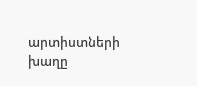արտիստների խաղը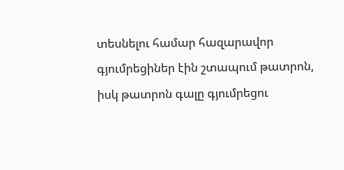տեսնելու համար հազարավոր գյումրեցիներ էին շտապում թատրոն, իսկ թատրոն գալը գյումրեցու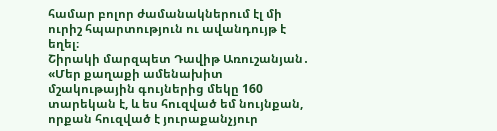համար բոլոր ժամանակներում էլ մի ուրիշ հպարտություն ու ավանդույթ է եղել։
Շիրակի մարզպետ Դավիթ Առուշանյան․ «Մեր քաղաքի ամենախիտ մշակութային գույներից մեկը 160 տարեկան է, և ես հուզված եմ նույնքան, որքան հուզված է յուրաքանչյուր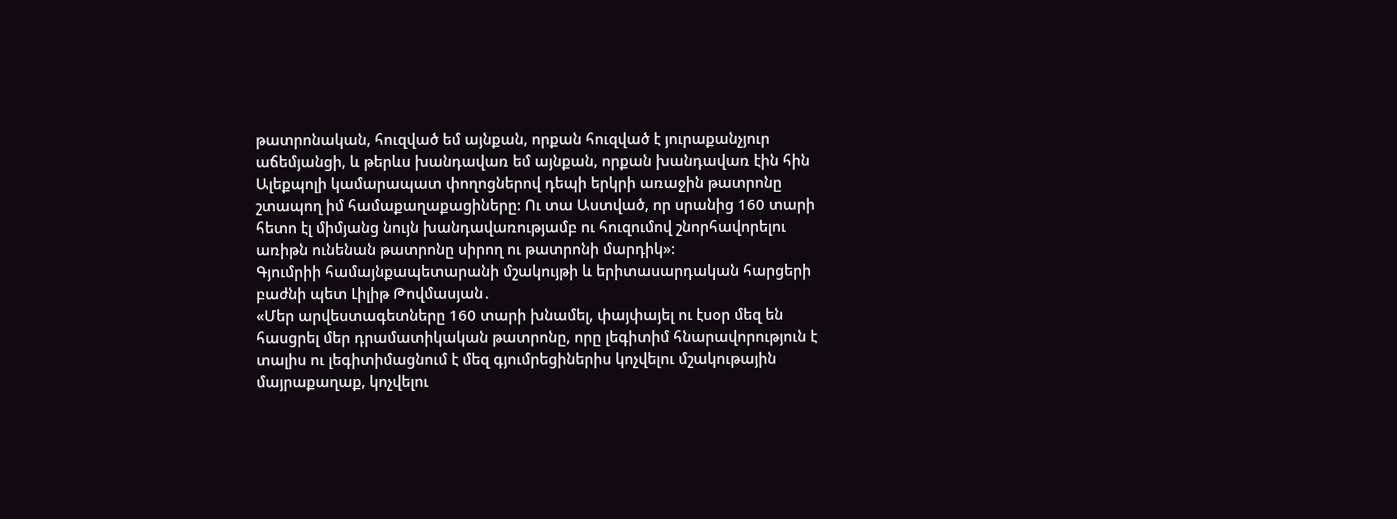թատրոնական, հուզված եմ այնքան, որքան հուզված է յուրաքանչյուր աճեմյանցի, և թերևս խանդավառ եմ այնքան, որքան խանդավառ էին հին Ալեքպոլի կամարապատ փողոցներով դեպի երկրի առաջին թատրոնը շտապող իմ համաքաղաքացիները: Ու տա Աստված, որ սրանից 160 տարի հետո էլ միմյանց նույն խանդավառությամբ ու հուզումով շնորհավորելու առիթն ունենան թատրոնը սիրող ու թատրոնի մարդիկ»:
Գյումրիի համայնքապետարանի մշակույթի և երիտասարդական հարցերի բաժնի պետ Լիլիթ Թովմասյան․
«Մեր արվեստագետները 160 տարի խնամել, փայփայել ու էսօր մեզ են հասցրել մեր դրամատիկական թատրոնը, որը լեգիտիմ հնարավորություն է տալիս ու լեգիտիմացնում է մեզ գյումրեցիներիս կոչվելու մշակութային մայրաքաղաք, կոչվելու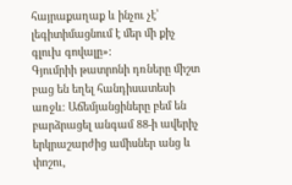հայրաքաղաք և ինչու չէ՝ լեգիտիմացնում է մեր մի քիչ գլուխ գովալը»:
Գյումրիի թատրոնի դռները միշտ բաց են եղել հանդիսատեսի առջև։ Աճեմյանցիները բեմ են բարձրացել անգամ 88-ի ավերիչ երկրաշարժից ամիսներ անց և փոշու,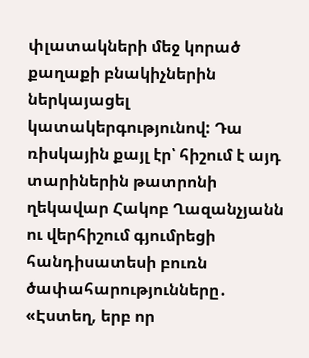փլատակների մեջ կորած քաղաքի բնակիչներին ներկայացել կատակերգությունով: Դա ռիսկային քայլ էր՝ հիշում է այդ տարիներին թատրոնի ղեկավար Հակոբ Ղազանչյանն ու վերհիշում գյումրեցի հանդիսատեսի բուռն ծափահարությունները․
«Էստեղ, երբ որ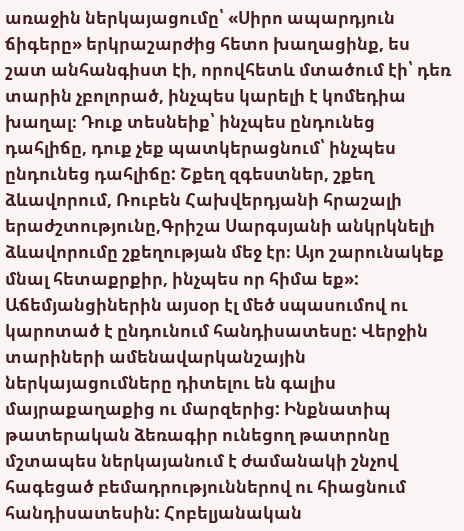առաջին ներկայացումը՝ «Սիրո ապարդյուն ճիգերը» երկրաշարժից հետո խաղացինք, ես շատ անհանգիստ էի, որովհետև մտածում էի՝ դեռ տարին չբոլորած, ինչպես կարելի է կոմեդիա խաղալ։ Դուք տեսնեիք՝ ինչպես ընդունեց դահլիճը, դուք չեք պատկերացնում՝ ինչպես ընդունեց դահլիճը: Շքեղ զգեստներ, շքեղ ձևավորում, Ռուբեն Հախվերդյանի հրաշալի երաժշտությունը,Գրիշա Սարգսյանի անկրկնելի ձևավորումը շքեղության մեջ էր։ Այո շարունակեք մնալ հետաքրքիր, ինչպես որ հիմա եք»:
Աճեմյանցիներին այսօր էլ մեծ սպասումով ու կարոտած է ընդունում հանդիսատեսը: Վերջին տարիների ամենավարկանշային ներկայացումները դիտելու են գալիս մայրաքաղաքից ու մարզերից: Ինքնատիպ թատերական ձեռագիր ունեցող թատրոնը մշտապես ներկայանում է ժամանակի շնչով հագեցած բեմադրություններով ու հիացնում հանդիսատեսին: Հոբելյանական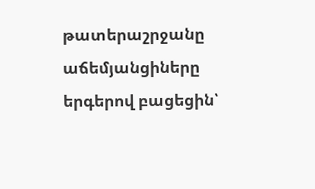թատերաշրջանը աճեմյանցիները երգերով բացեցին՝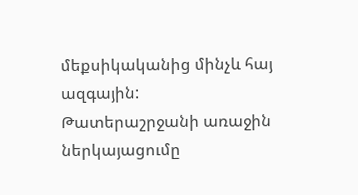մեքսիկականից մինչև հայ ազգային:
Թատերաշրջանի առաջին ներկայացումը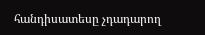հանդիսատեսը չդադարող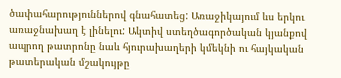ծափահարություններով գնահատեց: Առաջիկայում ևս երկու առաջնախաղ է լինելու: Ակտիվ ստեղծագործական կյանքով ապրող թատրոնը նաև հյուրախաղերի կմեկնի ու հայկական թատերական մշակույթը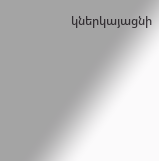կներկայացնի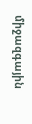միջազգային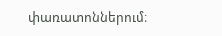փառատոններում։